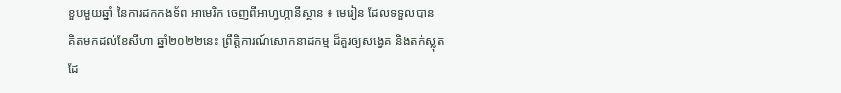ខួបមួយឆ្នាំ នៃការដកកងទ័ព អាមេរិក ចេញពីអាហ្វហ្កានីស្ថាន ៖ មេរៀន ដែលទទួលបាន
គិតមកដល់ខែសីហា ឆ្នាំ២០២២នេះ ព្រឹត្តិការណ៍សោកនាដកម្ម ដ៏គួរឲ្យសង្វេគ និងតក់ស្លុត ដែ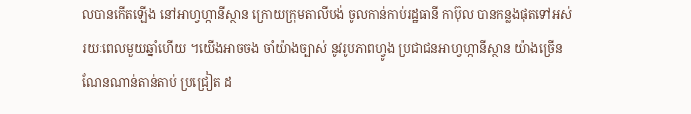លបានកើតឡើង នៅអាហ្វហ្កានីស្ថាន ក្រោយក្រុមតាលីបង់ ចូលកាន់កាប់រដ្ឋធានី កាប៊ុល បានកន្លងផុតទៅអស់ រយៈពេលមួយឆ្នាំហើយ ។យើងអាចចង ចាំយ៉ាងច្បាស់ នូវរូបភាពហ្វូង ប្រជាជនអាហ្វហ្កានីស្ថាន យ៉ាងច្រើនណែនណាន់តាន់តាប់ ប្រជ្រៀត ដ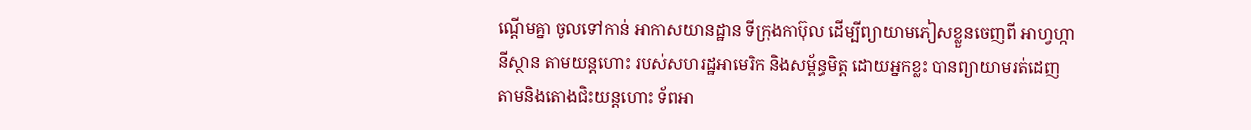ណ្ដើមគ្នា ចូលទៅកាន់ អាកាសយានដ្ឋាន ទីក្រុងកាប៊ុល ដើម្បីព្យាយាមភៀសខ្លួនចេញពី អាហ្វហ្កានីស្ថាន តាមយន្តហោះ របស់សហរដ្ឋអាមេរិក និងសម្ព័ន្ធមិត្ត ដោយអ្នកខ្លះ បានព្យាយាមរត់ដេញ តាមនិងតោងជិះយន្តហោះ ទ័ពអា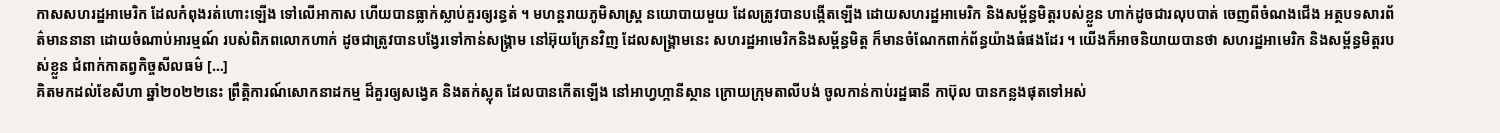កាសសហរដ្ឋអាមេរិក ដែលកំពុងរត់ហោះឡើង ទៅលើអាកាស ហើយបានធ្លាក់ស្លាប់គួរឲ្យរន្ធត់ ។ មហន្តរាយភូមិសាស្រ្ត នយោបាយមួយ ដែលត្រូវបានបង្កើតឡើង ដោយសហរដ្ឋអាមេរិក និងសម្ព័ន្ធមិត្តរបស់ខ្លួន ហាក់ដូចជារលុបបាត់ ចេញពីចំណងជើង អត្ថបទសារព័ត៌មាននានា ដោយចំណាប់អារម្មណ៍ របស់ពិភពលោកហាក់ ដូចជាត្រូវបានបង្វែរទៅកាន់សង្គ្រាម នៅអ៊ុយក្រែនវិញ ដែលសង្គ្រាមនេះ សហរដ្ឋអាមេរិកនិងសម្ព័ន្ធមិត្ត ក៏មានចំណែកពាក់ព័ន្ធយ៉ាងធំផងដែរ ។ យើងក៏អាចនិយាយបានថា សហរដ្ឋអាមេរិក និងសម្ព័ន្ធមិត្តរបស់ខ្លួន ជំពាក់កាតព្វកិច្ចសីលធម៌ […]
គិតមកដល់ខែសីហា ឆ្នាំ២០២២នេះ ព្រឹត្តិការណ៍សោកនាដកម្ម ដ៏គួរឲ្យសង្វេគ និងតក់ស្លុត ដែលបានកើតឡើង នៅអាហ្វហ្កានីស្ថាន ក្រោយក្រុមតាលីបង់ ចូលកាន់កាប់រដ្ឋធានី កាប៊ុល បានកន្លងផុតទៅអស់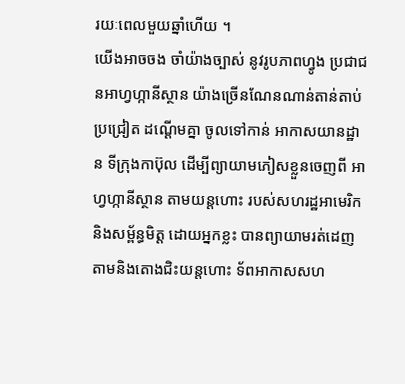រយៈពេលមួយឆ្នាំហើយ ។
យើងអាចចង ចាំយ៉ាងច្បាស់ នូវរូបភាពហ្វូង ប្រជាជនអាហ្វហ្កានីស្ថាន យ៉ាងច្រើនណែនណាន់តាន់តាប់ ប្រជ្រៀត ដណ្ដើមគ្នា ចូលទៅកាន់ អាកាសយានដ្ឋាន ទីក្រុងកាប៊ុល ដើម្បីព្យាយាមភៀសខ្លួនចេញពី អាហ្វហ្កានីស្ថាន តាមយន្តហោះ របស់សហរដ្ឋអាមេរិក និងសម្ព័ន្ធមិត្ត ដោយអ្នកខ្លះ បានព្យាយាមរត់ដេញ តាមនិងតោងជិះយន្តហោះ ទ័ពអាកាសសហ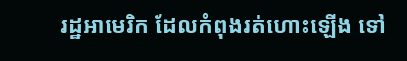រដ្ឋអាមេរិក ដែលកំពុងរត់ហោះឡើង ទៅ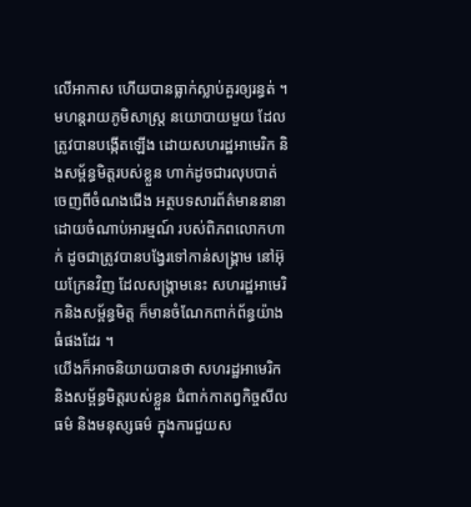លើអាកាស ហើយបានធ្លាក់ស្លាប់គួរឲ្យរន្ធត់ ។ មហន្តរាយភូមិសាស្រ្ត នយោបាយមួយ ដែលត្រូវបានបង្កើតឡើង ដោយសហរដ្ឋអាមេរិក និងសម្ព័ន្ធមិត្តរបស់ខ្លួន ហាក់ដូចជារលុបបាត់ ចេញពីចំណងជើង អត្ថបទសារព័ត៌មាននានា ដោយចំណាប់អារម្មណ៍ របស់ពិភពលោកហាក់ ដូចជាត្រូវបានបង្វែរទៅកាន់សង្គ្រាម នៅអ៊ុយក្រែនវិញ ដែលសង្គ្រាមនេះ សហរដ្ឋអាមេរិកនិងសម្ព័ន្ធមិត្ត ក៏មានចំណែកពាក់ព័ន្ធយ៉ាងធំផងដែរ ។
យើងក៏អាចនិយាយបានថា សហរដ្ឋអាមេរិក និងសម្ព័ន្ធមិត្តរបស់ខ្លួន ជំពាក់កាតព្វកិច្ចសីលធម៌ និងមនុស្សធម៌ ក្នុងការជួយស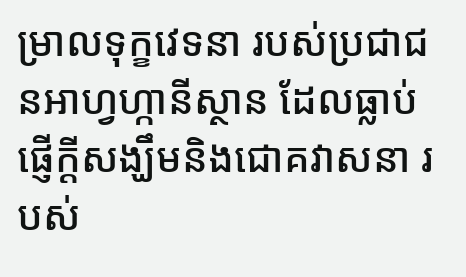ម្រាលទុក្ខវេទនា របស់ប្រជាជនអាហ្វហ្កានីស្ថាន ដែលធ្លាប់ផ្ញើក្ដីសង្ឃឹមនិងជោគវាសនា របស់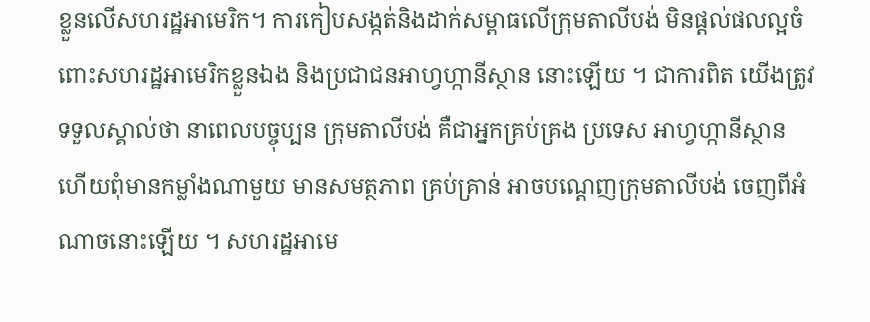ខ្លួនលើសហរដ្ឋអាមេរិក។ ការកៀបសង្កត់និងដាក់សម្ពាធលើក្រុមតាលីបង់ មិនផ្ដល់ផលល្អចំពោះសហរដ្ឋអាមេរិកខ្លួនឯង និងប្រជាជនអាហ្វហ្កានីស្ថាន នោះឡើយ ។ ជាការពិត យើងត្រូវទទួលស្គាល់ថា នាពេលបច្ចុប្បន ក្រុមតាលីបង់ គឺជាអ្នកគ្រប់គ្រង ប្រទេស អាហ្វហ្កានីស្ថាន ហើយពុំមានកម្លាំងណាមួយ មានសមត្ថភាព គ្រប់គ្រាន់ អាចបណ្ដេញក្រុមតាលីបង់ ចេញពីអំណាចនោះឡើយ ។ សហរដ្ឋអាមេ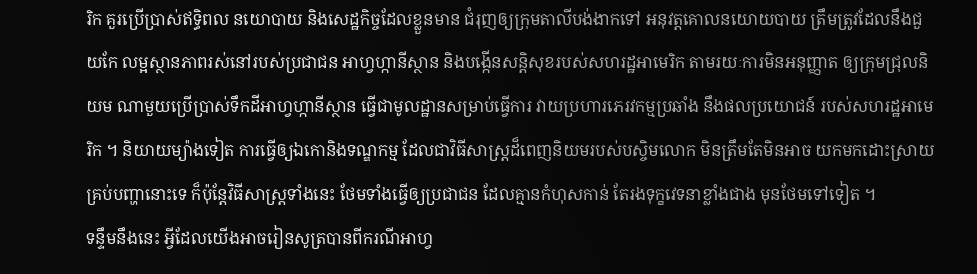រិក គួរប្រើប្រាស់ឥទ្ធិពល នយោបាយ និងសេដ្ឋកិច្ចដែលខ្លួនមាន ជំរុញឲ្យក្រុមតាលីបង់ងាកទៅ អនុវត្តគោលនយោយបាយ ត្រឹមត្រូវដែលនឹងជួយកែ លម្អស្ថានភាពរស់នៅរបស់ប្រជាជន អាហ្វហ្កានីស្ថាន និងបង្កើនសន្តិសុខរបស់សហរដ្ឋអាមេរិក តាមរយៈការមិនអនុញ្ញាត ឲ្យក្រុមជ្រុលនិយម ណាមួយប្រើប្រាស់ទឹកដីអាហ្វហ្កានីស្ថាន ធ្វើជាមូលដ្ឋានសម្រាប់ធ្វើការ វាយប្រហារភេរវកម្មប្រឆាំង នឹងផលប្រយោជន៍ របស់សហរដ្ឋអាមេរិក ។ និយាយម្យ៉ាងទៀត ការធ្វើឲ្យឯកោនិងទណ្ឌកម្ម ដែលជាវិធីសាស្រ្តដ៏ពេញនិយមរបស់បស្ចិមលោក មិនត្រឹមតែមិនអាច យកមកដោះស្រាយគ្រប់បញ្ហានោះទេ ក៏ប៉ុន្តែវិធីសាស្រ្តទាំងនេះ ថែមទាំងធ្វើឲ្យប្រជាជន ដែលគ្មានកំហុសកាន់ តែរងទុក្ខវេទនាខ្លាំងជាង មុនថែមទៅទៀត ។
ទន្ទឹមនឹងនេះ អ្វីដែលយើងអាចរៀនសូត្របានពីករណីអាហ្វ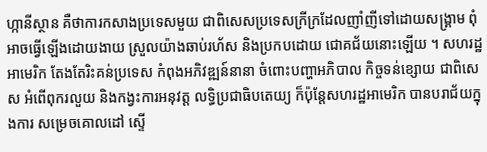ហ្កានីស្ថាន គឺថាការកសាងប្រទេសមួយ ជាពិសេសប្រទេសក្រីក្រដែលញាំញីទៅដោយសង្គ្រាម ពុំអាចធ្វើឡើងដោយងាយ ស្រួលយ៉ាងឆាប់រហ័ស និងប្រកបដោយ ជោគជ័យនោះឡើយ ។ សហរដ្ឋអាមេរិក តែងតែរិះគន់ប្រទេស កំពុងអភិវឌ្ឍន៍នានា ចំពោះបញ្ហាអភិបាល កិច្ចទន់ខ្សោយ ជាពិសេស អំពើពុករលួយ និងកង្វះការអនុវត្ត លទ្ធិប្រជាធិបតេយ្យ ក៏ប៉ុន្តែសហរដ្ឋអាមេរិក បានបរាជ័យក្នុងការ សម្រេចគោលដៅ ស្ទើ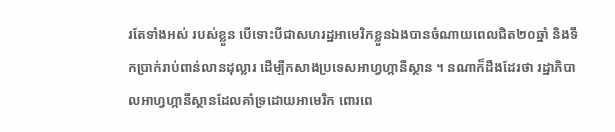រតែទាំងអស់ របស់ខ្លួន បើទោះបីជាសហរដ្ឋអាមេរិកខ្លួនឯងបានចំណាយពេលជិត២០ឆ្នាំ និងទឹកប្រាក់រាប់ពាន់លានដុល្លារ ដើម្បីកសាងប្រទេសអាហ្វហ្កានីស្ថាន ។ នណាក៏ដឹងដែរថា រដ្ឋាភិបាលអាហ្វហ្កានីស្ថានដែលគាំទ្រដោយអាមេរិក ពោរពេ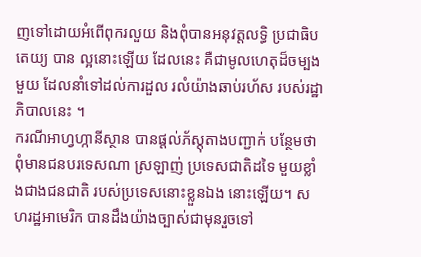ញទៅដោយអំពើពុករលួយ និងពុំបានអនុវត្តលទ្ធិ ប្រជាធិបតេយ្យ បាន ល្អនោះឡើយ ដែលនេះ គឺជាមូលហេតុដ៏ចម្បងមួយ ដែលនាំទៅដល់ការដួល រលំយ៉ាងឆាប់រហ័ស របស់រដ្ឋាភិបាលនេះ ។
ករណីអាហ្វហ្កានីស្ថាន បានផ្ដល់ភ័ស្តុតាងបញ្ជាក់ បន្ថែមថា ពុំមានជនបរទេសណា ស្រឡាញ់ ប្រទេសជាតិដទៃ មួយខ្លាំងជាងជនជាតិ របស់ប្រទេសនោះខ្លួនឯង នោះឡើយ។ សហរដ្ឋអាមេរិក បានដឹងយ៉ាងច្បាស់ជាមុនរួចទៅ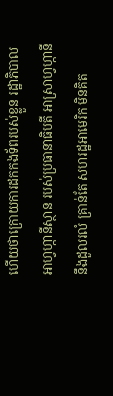ហើយថាក្រោយការដកកងទ័ពរបស់ខ្លួន រដ្ឋាភិបាលអាហ្វហ្កានីស្ថាន របស់ប្រធានាធិបតី អាស្រាហ្វហ្កានី នឹងដួលរលំ គ្រាន់តែ សហរដ្ឋអាមេរិក មិនគិត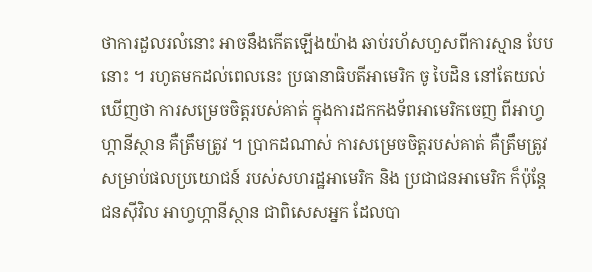ថាការដួលរលំនោះ អាចនឹងកើតឡើងយ៉ាង ឆាប់រហ័សហួសពីការស្មាន បែបនោះ ។ រហូតមកដល់ពេលនេះ ប្រធានាធិបតីអាមេរិក ចូ បៃដិន នៅតែយល់ឃើញថា ការសម្រេចចិត្តរបស់គាត់ ក្នុងការដកកងទ័ពអាមេរិកចេញ ពីអាហ្វហ្កានីស្ថាន គឺត្រឹមត្រូវ ។ ប្រាកដណាស់ ការសម្រេចចិត្តរបស់គាត់ គឺត្រឹមត្រូវសម្រាប់ផលប្រយោជន៍ របស់សហរដ្ឋអាមេរិក និង ប្រជាជនអាមេរិក ក៏ប៉ុន្តែជនស៊ីវិល អាហ្វហ្កានីស្ថាន ជាពិសេសអ្នក ដែលបា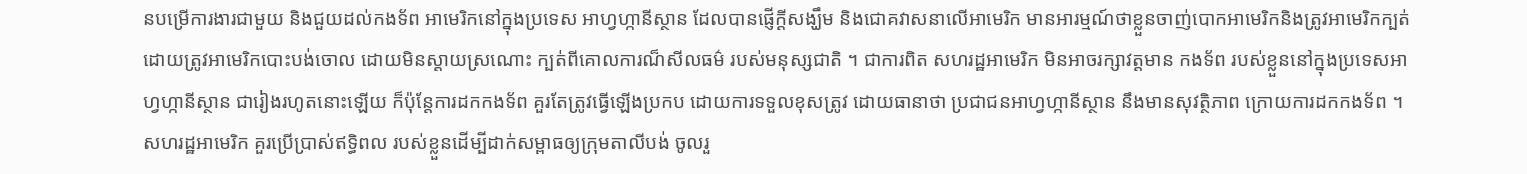នបម្រើការងារជាមួយ និងជួយដល់កងទ័ព អាមេរិកនៅក្នុងប្រទេស អាហ្វហ្កានីស្ថាន ដែលបានផ្ញើក្ដីសង្ឃឹម និងជោគវាសនាលើអាមេរិក មានអារម្មណ៍ថាខ្លួនចាញ់បោកអាមេរិកនិងត្រូវអាមេរិកក្បត់ ដោយត្រូវអាមេរិកបោះបង់ចោល ដោយមិនស្ដាយស្រណោះ ក្បត់ពីគោលការណ៏សីលធម៌ របស់មនុស្សជាតិ ។ ជាការពិត សហរដ្ឋអាមេរិក មិនអាចរក្សាវត្តមាន កងទ័ព របស់ខ្លួននៅក្នុងប្រទេសអាហ្វហ្កានីស្ថាន ជារៀងរហូតនោះឡើយ ក៏ប៉ុន្តែការដកកងទ័ព គួរតែត្រូវធ្វើឡើងប្រកប ដោយការទទួលខុសត្រូវ ដោយធានាថា ប្រជាជនអាហ្វហ្កានីស្ថាន នឹងមានសុវត្ថិភាព ក្រោយការដកកងទ័ព ។
សហរដ្ឋអាមេរិក គួរប្រើប្រាស់ឥទ្ធិពល របស់ខ្លួនដើម្បីដាក់សម្ពាធឲ្យក្រុមតាលីបង់ ចូលរួ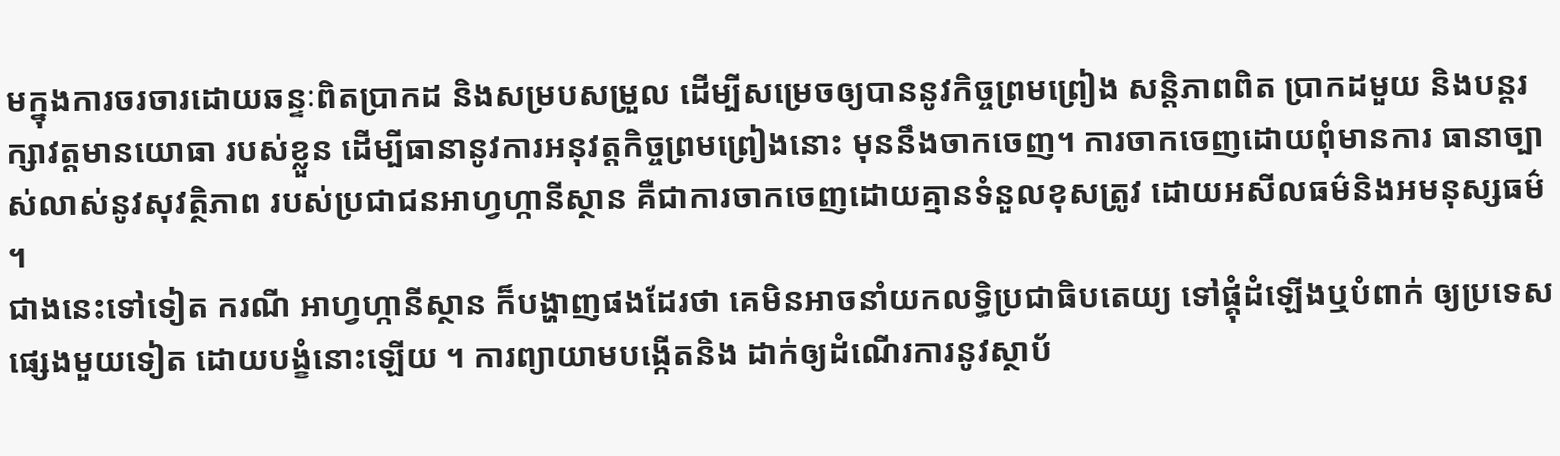មក្នុងការចរចារដោយឆន្ទៈពិតប្រាកដ និងសម្របសម្រួល ដើម្បីសម្រេចឲ្យបាននូវកិច្ចព្រមព្រៀង សន្តិភាពពិត ប្រាកដមួយ និងបន្តរក្សាវត្តមានយោធា របស់ខ្លួន ដើម្បីធានានូវការអនុវត្តកិច្ចព្រមព្រៀងនោះ មុននឹងចាកចេញ។ ការចាកចេញដោយពុំមានការ ធានាច្បាស់លាស់នូវសុវត្ថិភាព របស់ប្រជាជនអាហ្វហ្កានីស្ថាន គឺជាការចាកចេញដោយគ្មានទំនួលខុសត្រូវ ដោយអសីលធម៌និងអមនុស្សធម៌ ។
ជាងនេះទៅទៀត ករណី អាហ្វហ្កានីស្ថាន ក៏បង្ហាញផងដែរថា គេមិនអាចនាំយកលទ្ធិប្រជាធិបតេយ្យ ទៅផ្គុំដំឡើងឬបំពាក់ ឲ្យប្រទេសផ្សេងមួយទៀត ដោយបង្ខំនោះឡើយ ។ ការព្យាយាមបង្កើតនិង ដាក់ឲ្យដំណើរការនូវស្ថាប័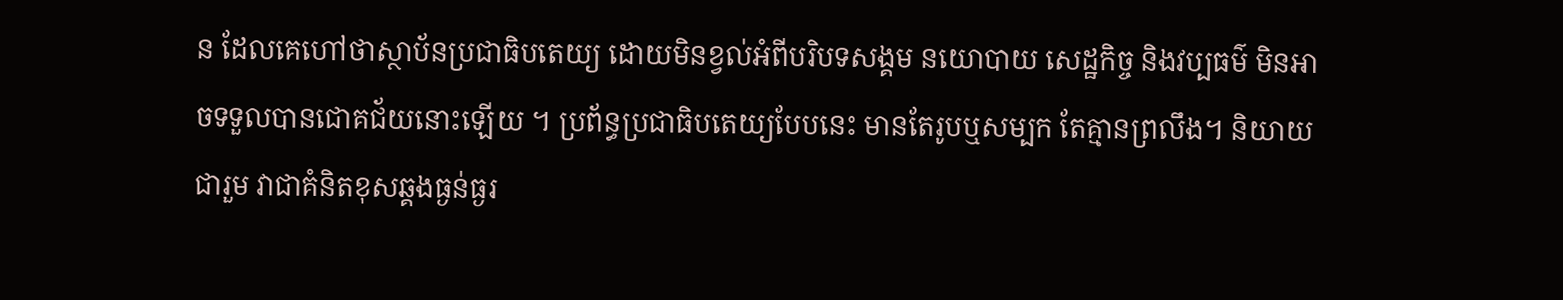ន ដែលគេហៅថាស្ថាប័នប្រជាធិបតេយ្យ ដោយមិនខ្វល់អំពីបរិបទសង្គម នយោបាយ សេដ្ឋកិច្ច និងវប្បធម៌ មិនអាចទទួលបានជោគជ័យនោះឡើយ ។ ប្រព័ន្ធប្រជាធិបតេយ្យបែបនេះ មានតែរូបឬសម្បក តែគ្មានព្រលឹង។ និយាយជារួម វាជាគំនិតខុសឆ្គងធ្ងន់ធ្ងរ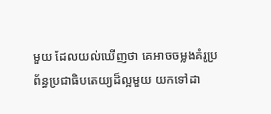មួយ ដែលយល់ឃើញថា គេអាចចម្លងគំរូប្រព័ន្ធប្រជាធិបតេយ្យដ៏ល្អមួយ យកទៅដា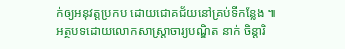ក់ឲ្យអនុវត្តប្រកប ដោយជោគជ័យនៅគ្រប់ទីកន្លែង ៕
អត្ថបទដោយលោកសាស្រ្តាចារ្យបណ្ឌិត នាក់ ចិន្ដារិ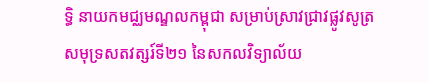ទ្ធិ នាយកមជ្ឈមណ្ឌលកម្ពុជា សម្រាប់ស្រាវជ្រាវផ្លូវសូត្រ សមុទ្រសតវត្សរ៍ទី២១ នៃសកលវិទ្យាល័យ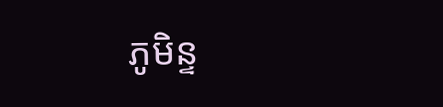ភូមិន្ទ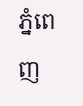ភ្នំពេញ